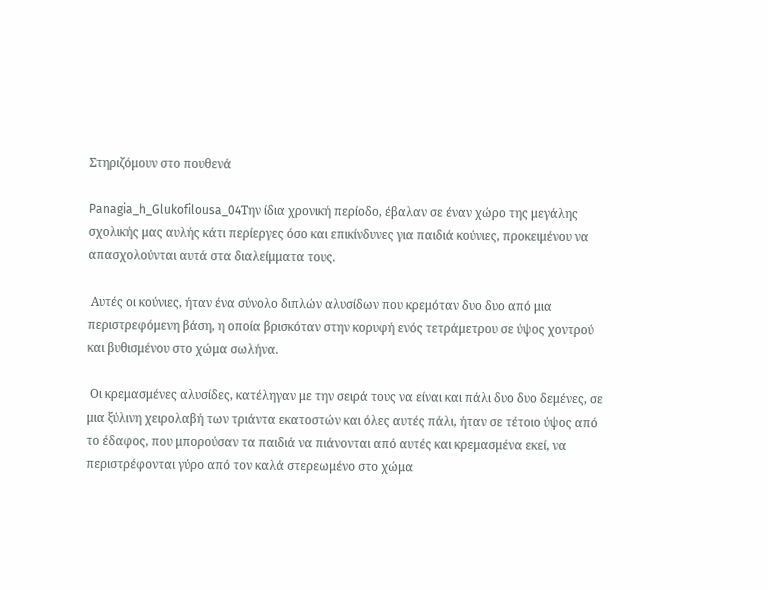Στηριζόμουν στο πουθενά

Panagia_h_Glukofilousa_04Την ίδια χρονική περίοδο, έβαλαν σε έναν χώρο της μεγάλης σχολικής μας αυλής κάτι περίεργες όσο και επικίνδυνες για παιδιά κούνιες, προκειμένου να απασχολούνται αυτά στα διαλείμματα τους.

 Αυτές οι κούνιες, ήταν ένα σύνολο διπλών αλυσίδων που κρεμόταν δυο δυο από μια περιστρεφόμενη βάση, η οποία βρισκόταν στην κορυφή ενός τετράμετρου σε ύψος χοντρού και βυθισμένου στο χώμα σωλήνα.

 Οι κρεμασμένες αλυσίδες, κατέληγαν με την σειρά τους να είναι και πάλι δυο δυο δεμένες, σε μια ξύλινη χειρολαβή των τριάντα εκατοστών και όλες αυτές πάλι, ήταν σε τέτοιο ύψος από το έδαφος, που μπορούσαν τα παιδιά να πιάνονται από αυτές και κρεμασμένα εκεί, να περιστρέφονται γύρο από τον καλά στερεωμένο στο χώμα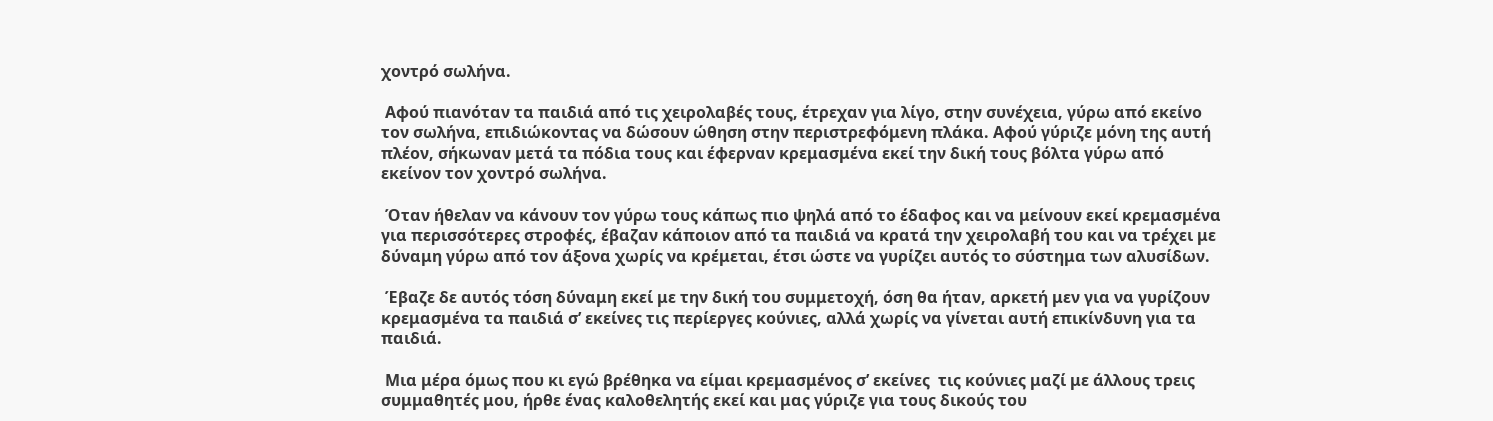χοντρό σωλήνα.

 Αφού πιανόταν τα παιδιά από τις χειρολαβές τους, έτρεχαν για λίγο, στην συνέχεια, γύρω από εκείνο τον σωλήνα, επιδιώκοντας να δώσουν ώθηση στην περιστρεφόμενη πλάκα. Αφού γύριζε μόνη της αυτή πλέον, σήκωναν μετά τα πόδια τους και έφερναν κρεμασμένα εκεί την δική τους βόλτα γύρω από εκείνον τον χοντρό σωλήνα.

 Όταν ήθελαν να κάνουν τον γύρω τους κάπως πιο ψηλά από το έδαφος και να μείνουν εκεί κρεμασμένα για περισσότερες στροφές, έβαζαν κάποιον από τα παιδιά να κρατά την χειρολαβή του και να τρέχει με δύναμη γύρω από τον άξονα χωρίς να κρέμεται, έτσι ώστε να γυρίζει αυτός το σύστημα των αλυσίδων.

 Έβαζε δε αυτός τόση δύναμη εκεί με την δική του συμμετοχή, όση θα ήταν, αρκετή μεν για να γυρίζουν κρεμασμένα τα παιδιά σ’ εκείνες τις περίεργες κούνιες, αλλά χωρίς να γίνεται αυτή επικίνδυνη για τα παιδιά.

 Μια μέρα όμως που κι εγώ βρέθηκα να είμαι κρεμασμένος σ’ εκείνες  τις κούνιες μαζί με άλλους τρεις συμμαθητές μου, ήρθε ένας καλοθελητής εκεί και μας γύριζε για τους δικούς του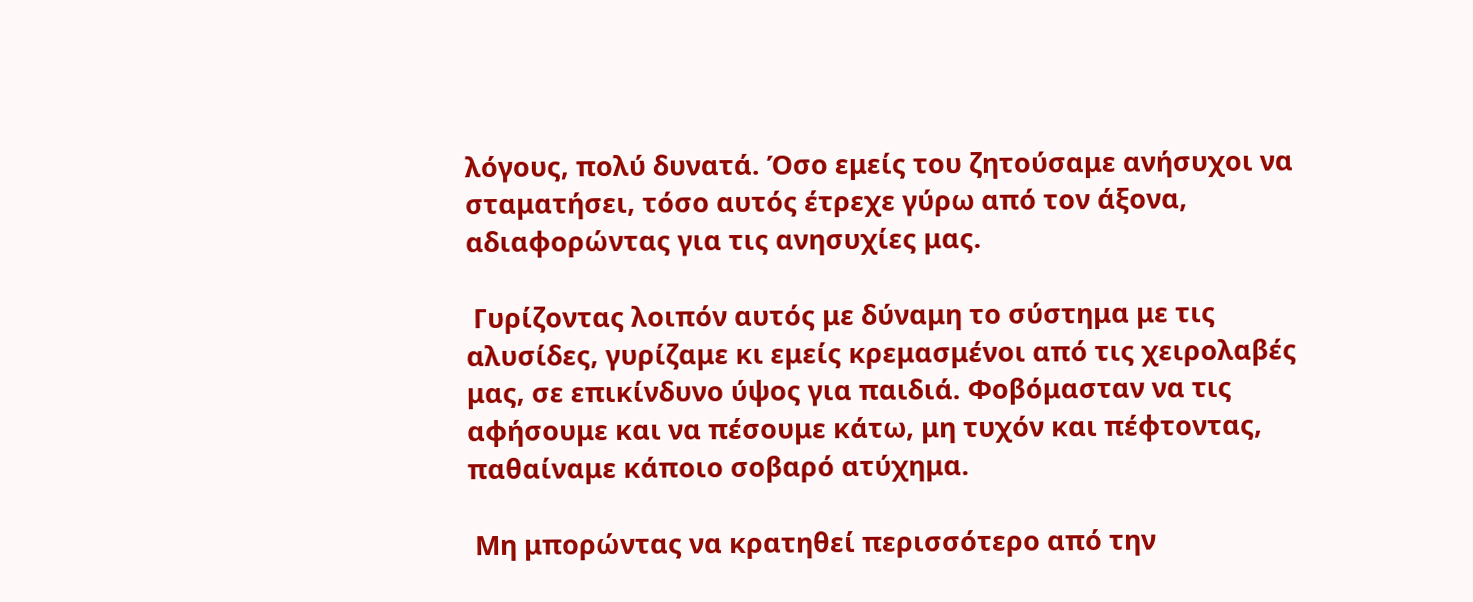λόγους, πολύ δυνατά. Όσο εμείς του ζητούσαμε ανήσυχοι να σταματήσει, τόσο αυτός έτρεχε γύρω από τον άξονα, αδιαφορώντας για τις ανησυχίες μας.

 Γυρίζοντας λοιπόν αυτός με δύναμη το σύστημα με τις αλυσίδες, γυρίζαμε κι εμείς κρεμασμένοι από τις χειρολαβές μας, σε επικίνδυνο ύψος για παιδιά. Φοβόμασταν να τις αφήσουμε και να πέσουμε κάτω, μη τυχόν και πέφτοντας, παθαίναμε κάποιο σοβαρό ατύχημα.

 Μη μπορώντας να κρατηθεί περισσότερο από την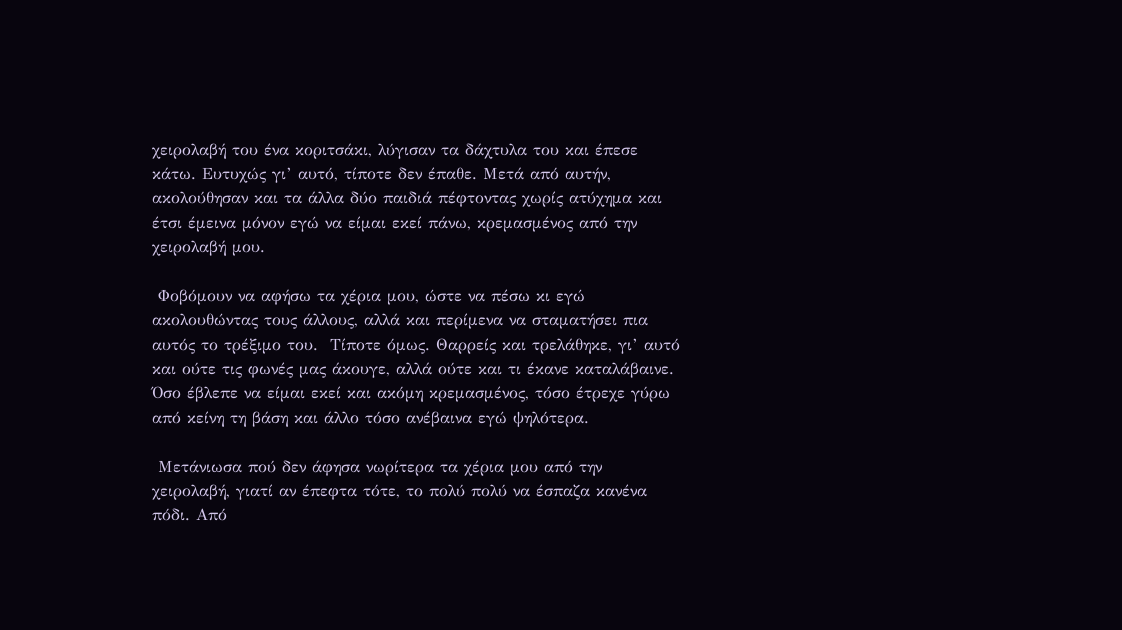χειρολαβή του ένα κοριτσάκι, λύγισαν τα δάχτυλα του και έπεσε κάτω. Ευτυχώς γι’ αυτό, τίποτε δεν έπαθε. Μετά από αυτήν, ακολούθησαν και τα άλλα δύο παιδιά πέφτοντας χωρίς ατύχημα και έτσι έμεινα μόνον εγώ να είμαι εκεί πάνω, κρεμασμένος από την χειρολαβή μου.

 Φοβόμουν να αφήσω τα χέρια μου, ώστε να πέσω κι εγώ ακολουθώντας τους άλλους, αλλά και περίμενα να σταματήσει πια αυτός το τρέξιμο του.  Τίποτε όμως. Θαρρείς και τρελάθηκε, γι’ αυτό και ούτε τις φωνές μας άκουγε, αλλά ούτε και τι έκανε καταλάβαινε. Όσο έβλεπε να είμαι εκεί και ακόμη κρεμασμένος, τόσο έτρεχε γύρω από κείνη τη βάση και άλλο τόσο ανέβαινα εγώ ψηλότερα.

 Μετάνιωσα πού δεν άφησα νωρίτερα τα χέρια μου από την χειρολαβή, γιατί αν έπεφτα τότε, το πολύ πολύ να έσπαζα κανένα πόδι. Από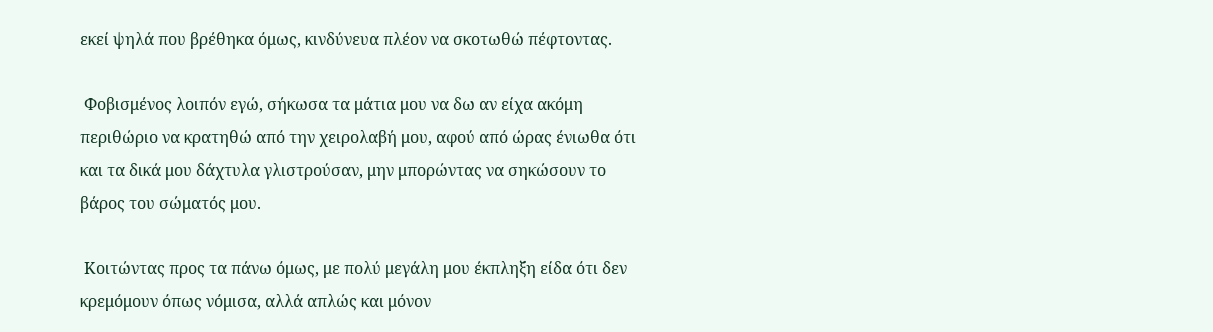εκεί ψηλά που βρέθηκα όμως, κινδύνευα πλέον να σκοτωθώ πέφτοντας.

 Φοβισμένος λοιπόν εγώ, σήκωσα τα μάτια μου να δω αν είχα ακόμη περιθώριο να κρατηθώ από την χειρολαβή μου, αφού από ώρας ένιωθα ότι και τα δικά μου δάχτυλα γλιστρούσαν, μην μπορώντας να σηκώσουν το βάρος του σώματός μου.

 Κοιτώντας προς τα πάνω όμως, με πολύ μεγάλη μου έκπληξη είδα ότι δεν κρεμόμουν όπως νόμισα, αλλά απλώς και μόνον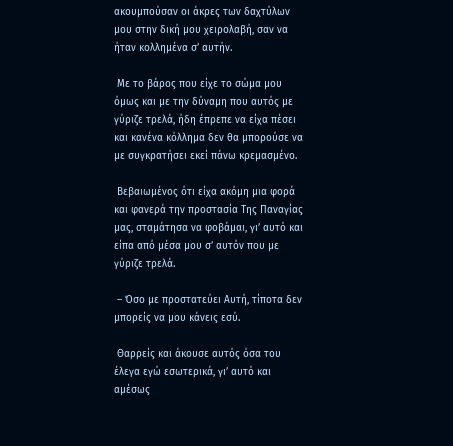ακουμπούσαν οι άκρες των δαχτύλων μου στην δική μου χειρολαβή, σαν να ήταν κολλημένα σ’ αυτήν.

 Με το βάρος που είχε το σώμα μου όμως και με την δύναμη που αυτός με γύριζε τρελά, ήδη έπρεπε να είχα πέσει και κανένα κόλλημα δεν θα μπορούσε να με συγκρατήσει εκεί πάνω κρεμασμένο.

 Βεβαιωμένος ότι είχα ακόμη μια φορά και φανερά την προστασία Της Παναγίας μας, σταμάτησα να φοβάμαι, γι’ αυτό και είπα από μέσα μου σ’ αυτόν που με γύριζε τρελά.

 – Όσο με προστατεύει Αυτή, τίποτα δεν μπορείς να μου κάνεις εσύ.

 Θαρρείς και άκουσε αυτός όσα του έλεγα εγώ εσωτερικά, γι’ αυτό και αμέσως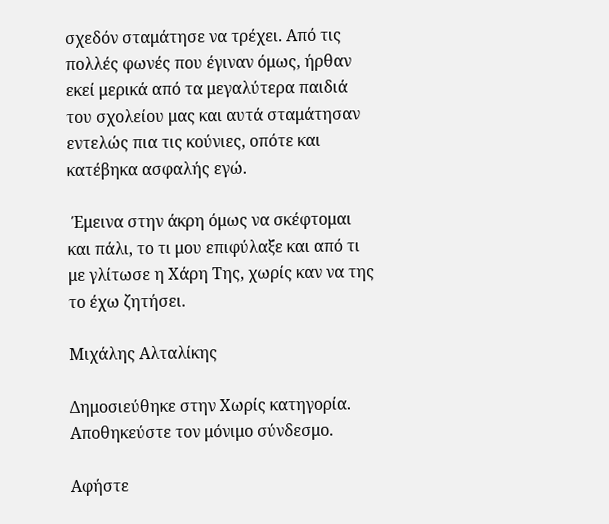σχεδόν σταμάτησε να τρέχει. Από τις πολλές φωνές που έγιναν όμως, ήρθαν εκεί μερικά από τα μεγαλύτερα παιδιά του σχολείου μας και αυτά σταμάτησαν εντελώς πια τις κούνιες, οπότε και κατέβηκα ασφαλής εγώ.

 Έμεινα στην άκρη όμως να σκέφτομαι και πάλι, το τι μου επιφύλαξε και από τι με γλίτωσε η Χάρη Της, χωρίς καν να της το έχω ζητήσει.

Μιχάλης Αλταλίκης

Δημοσιεύθηκε στην Χωρίς κατηγορία. Αποθηκεύστε τον μόνιμο σύνδεσμο.

Αφήστε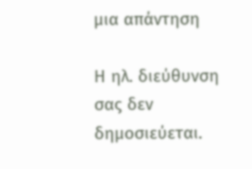μια απάντηση

Η ηλ. διεύθυνση σας δεν δημοσιεύεται.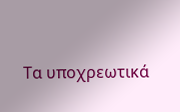Τα υποχρεωτικά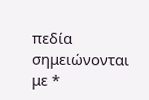πεδία σημειώνονται με *